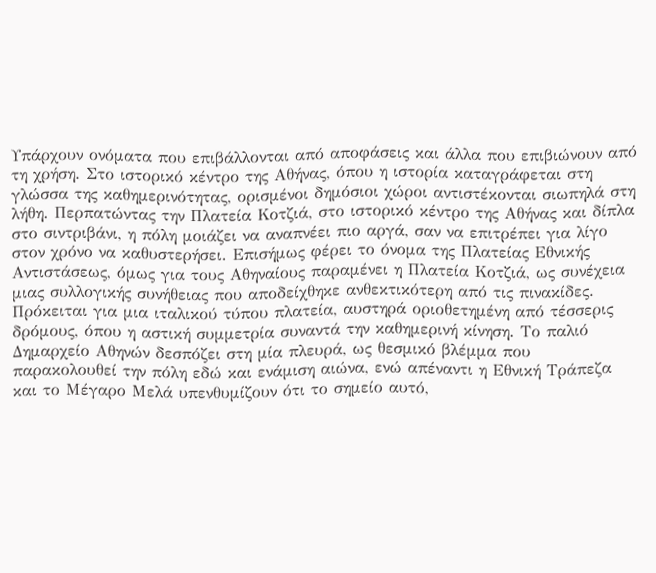Υπάρχουν ονόματα που επιβάλλονται από αποφάσεις και άλλα που επιβιώνουν από τη χρήση. Στο ιστορικό κέντρο της Αθήνας, όπου η ιστορία καταγράφεται στη γλώσσα της καθημερινότητας, ορισμένοι δημόσιοι χώροι αντιστέκονται σιωπηλά στη λήθη. Περπατώντας την Πλατεία Κοτζιά, στο ιστορικό κέντρο της Αθήνας και δίπλα στο σιντριβάνι, η πόλη μοιάζει να αναπνέει πιο αργά, σαν να επιτρέπει για λίγο στον χρόνο να καθυστερήσει. Επισήμως φέρει το όνομα της Πλατείας Εθνικής Αντιστάσεως, όμως για τους Αθηναίους παραμένει η Πλατεία Κοτζιά, ως συνέχεια μιας συλλογικής συνήθειας που αποδείχθηκε ανθεκτικότερη από τις πινακίδες.
Πρόκειται για μια ιταλικού τύπου πλατεία, αυστηρά οριοθετημένη από τέσσερις δρόμους, όπου η αστική συμμετρία συναντά την καθημερινή κίνηση. Το παλιό Δημαρχείο Αθηνών δεσπόζει στη μία πλευρά, ως θεσμικό βλέμμα που παρακολουθεί την πόλη εδώ και ενάμιση αιώνα, ενώ απέναντι η Εθνική Τράπεζα και το Μέγαρο Μελά υπενθυμίζουν ότι το σημείο αυτό,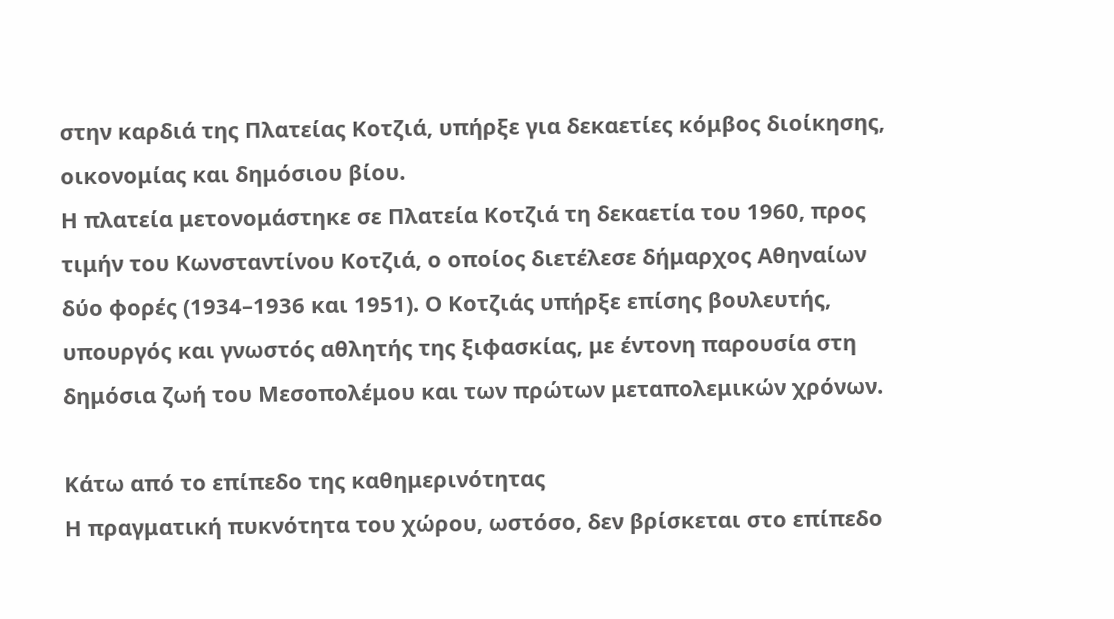στην καρδιά της Πλατείας Κοτζιά, υπήρξε για δεκαετίες κόμβος διοίκησης, οικονομίας και δημόσιου βίου.
Η πλατεία μετονομάστηκε σε Πλατεία Κοτζιά τη δεκαετία του 1960, προς τιμήν του Κωνσταντίνου Κοτζιά, ο οποίος διετέλεσε δήμαρχος Αθηναίων δύο φορές (1934–1936 και 1951). Ο Κοτζιάς υπήρξε επίσης βουλευτής, υπουργός και γνωστός αθλητής της ξιφασκίας, με έντονη παρουσία στη δημόσια ζωή του Μεσοπολέμου και των πρώτων μεταπολεμικών χρόνων.

Κάτω από το επίπεδο της καθημερινότητας
Η πραγματική πυκνότητα του χώρου, ωστόσο, δεν βρίσκεται στο επίπεδο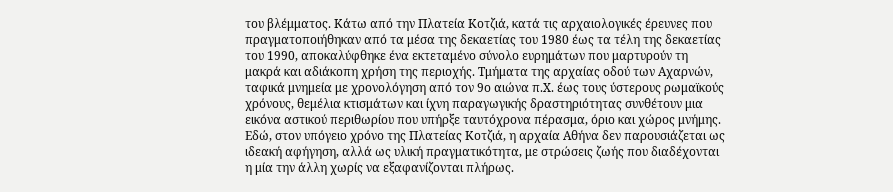του βλέμματος. Κάτω από την Πλατεία Κοτζιά, κατά τις αρχαιολογικές έρευνες που πραγματοποιήθηκαν από τα μέσα της δεκαετίας του 1980 έως τα τέλη της δεκαετίας του 1990, αποκαλύφθηκε ένα εκτεταμένο σύνολο ευρημάτων που μαρτυρούν τη μακρά και αδιάκοπη χρήση της περιοχής. Τμήματα της αρχαίας οδού των Αχαρνών, ταφικά μνημεία με χρονολόγηση από τον 9ο αιώνα π.Χ. έως τους ύστερους ρωμαϊκούς χρόνους, θεμέλια κτισμάτων και ίχνη παραγωγικής δραστηριότητας συνθέτουν μια εικόνα αστικού περιθωρίου που υπήρξε ταυτόχρονα πέρασμα, όριο και χώρος μνήμης. Εδώ, στον υπόγειο χρόνο της Πλατείας Κοτζιά, η αρχαία Αθήνα δεν παρουσιάζεται ως ιδεακή αφήγηση, αλλά ως υλική πραγματικότητα, με στρώσεις ζωής που διαδέχονται η μία την άλλη χωρίς να εξαφανίζονται πλήρως.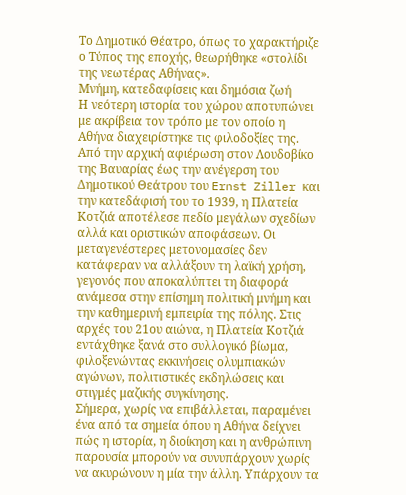Το Δημοτικό Θέατρο, όπως το χαρακτήριζε ο Τύπος της εποχής, θεωρήθηκε «στολίδι της νεωτέρας Αθήνας».
Μνήμη, κατεδαφίσεις και δημόσια ζωή
Η νεότερη ιστορία του χώρου αποτυπώνει με ακρίβεια τον τρόπο με τον οποίο η Αθήνα διαχειρίστηκε τις φιλοδοξίες της. Από την αρχική αφιέρωση στον Λουδοβίκο της Βαυαρίας έως την ανέγερση του Δημοτικού Θεάτρου του Ernst Ziller και την κατεδάφισή του το 1939, η Πλατεία Κοτζιά αποτέλεσε πεδίο μεγάλων σχεδίων αλλά και οριστικών αποφάσεων. Οι μεταγενέστερες μετονομασίες δεν κατάφεραν να αλλάξουν τη λαϊκή χρήση, γεγονός που αποκαλύπτει τη διαφορά ανάμεσα στην επίσημη πολιτική μνήμη και την καθημερινή εμπειρία της πόλης. Στις αρχές του 21ου αιώνα, η Πλατεία Κοτζιά εντάχθηκε ξανά στο συλλογικό βίωμα, φιλοξενώντας εκκινήσεις ολυμπιακών αγώνων, πολιτιστικές εκδηλώσεις και στιγμές μαζικής συγκίνησης.
Σήμερα, χωρίς να επιβάλλεται, παραμένει ένα από τα σημεία όπου η Αθήνα δείχνει πώς η ιστορία, η διοίκηση και η ανθρώπινη παρουσία μπορούν να συνυπάρχουν χωρίς να ακυρώνουν η μία την άλλη. Υπάρχουν τα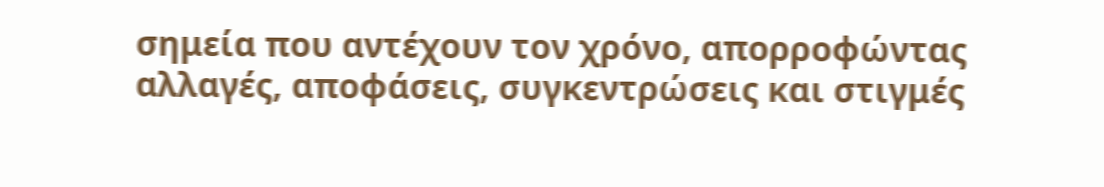σημεία που αντέχουν τον χρόνο, απορροφώντας αλλαγές, αποφάσεις, συγκεντρώσεις και στιγμές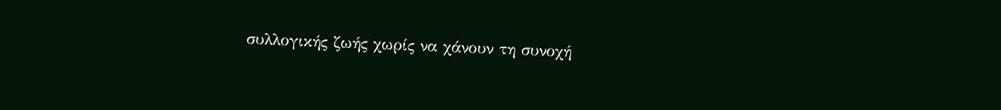συλλογικής ζωής χωρίς να χάνουν τη συνοχή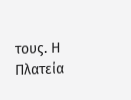τους. Η Πλατεία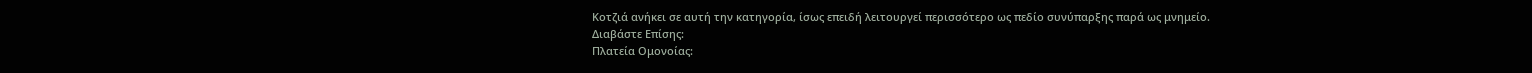Κοτζιά ανήκει σε αυτή την κατηγορία, ίσως επειδή λειτουργεί περισσότερο ως πεδίο συνύπαρξης παρά ως μνημείο.
Διαβάστε Επίσης:
Πλατεία Ομονοίας: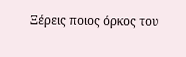Ξέρεις ποιος όρκος του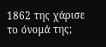1862 της χάρισε το όνομά της;